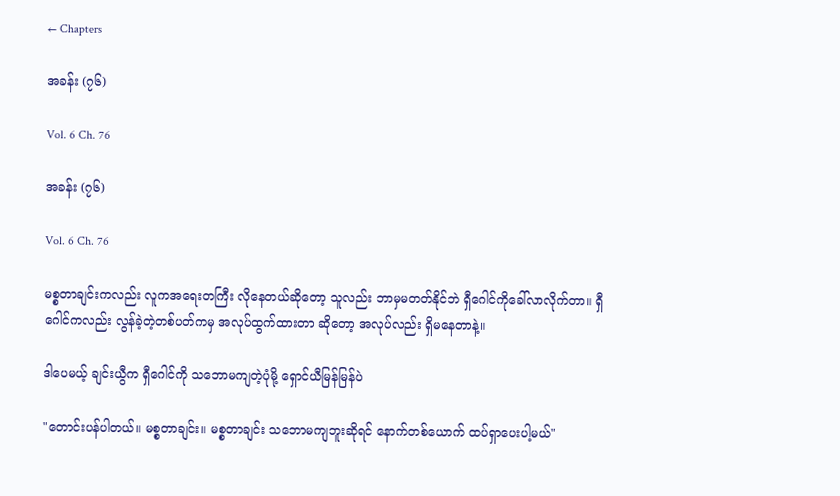← Chapters

အခန်း (၇၆)

Vol. 6 Ch. 76

အခန်း (၇၆)

Vol. 6 Ch. 76

မစ္စတာချင်းကလည်း လူကအရေးတကြီး လိုနေတယ်ဆိုတော့ သူလည်း ဘာမှမတတ်နိုင်ဘဲ ရှီဂေါင်ကိုခေါ်လာလိုက်တာ။ ရှီဂေါင်ကလည်း လွန်ခဲ့တဲ့တစ်ပတ်ကမှ အလုပ်ထွက်ထားတာ ဆိုတော့ အလုပ်လည်း ရှိမနေတာနဲ့။

ဒါပေမယ့် ချင်းယွီက ရှီဂေါင်ကို သဘောမကျတဲ့ပုံမို့ ရှောင်ယီမြန်မြန်ပဲ

"တောင်းပန်ပါတယ်။ မစ္စတာချင်း။ မစ္စတာချင်း သဘောမကျဘူးဆိုရင် နောက်တစ်ယောက် ထပ်ရှာပေးပါ့မယ်"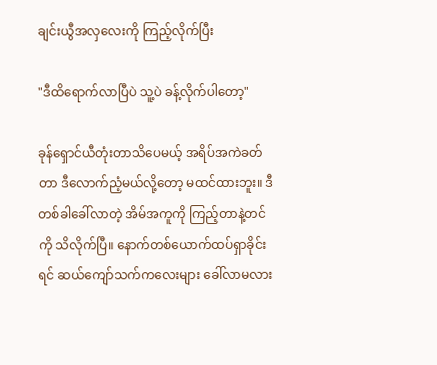ချင်းယွီအလှလေးကို ကြည့်လိုက်ပြီး

"ဒီထိရောက်လာပြီပဲ သူ့ပဲ ခန့်လိုက်ပါတော့"

ခုန်ရှောင်ယီတုံးတာသိပေမယ့် အရိပ်အကဲခတ်တာ ဒီလောက်ညံ့မယ်လို့တော့ မထင်ထားဘူး။ ဒီတစ်ခါခေါ်လာတဲ့ အိမ်အ‌ကူကို ကြည့်တာနဲ့တင်ကို သိလိုက်ပြီ။ နောက်တစ်ယောက်ထပ်ရှာခိုင်းရင် ဆယ်ကျော်သက်ကလေးများ ခေါ်လာမလား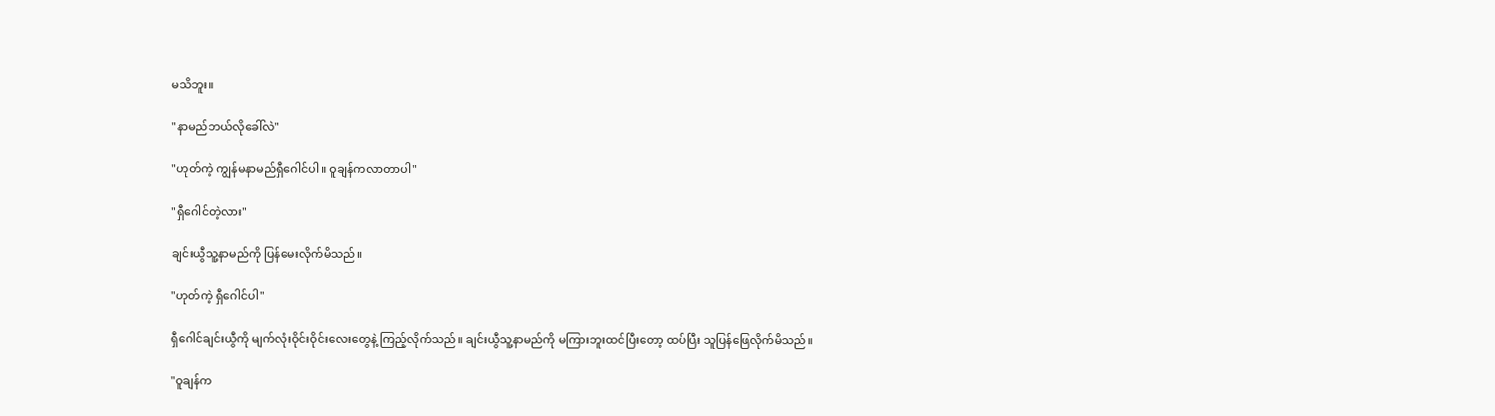မသိဘူး။

"နာမည်‌ဘယ်လိုခေါ်လဲ"

"ဟုတ်ကဲ့ ကျွန်မနာမည်ရှီဂေါင်ပါ။ ဝူချန်ကလာတာပါ"

"ရှီဂေါင်တဲ့လား"

ချင်းယွီသူ့နာမည်ကို ပြန်မေးလိုက်မိသည်။

"ဟုတ်ကဲ့ ရှီဂေါင်ပါ"

ရှီဂေါင်ချင်းယွီကို မျက်လုံးဝိုင်းဝိုင်းလေးတွေနဲ့ ကြည့်လိုက်သည်။ ချင်းယွီသူ့နာမည်ကို မကြားဘူးထင်ပြီးတော့ ထပ်ပြီး သူပြန်ဖြေလိုက်မိသည်။

"ဝူချန်က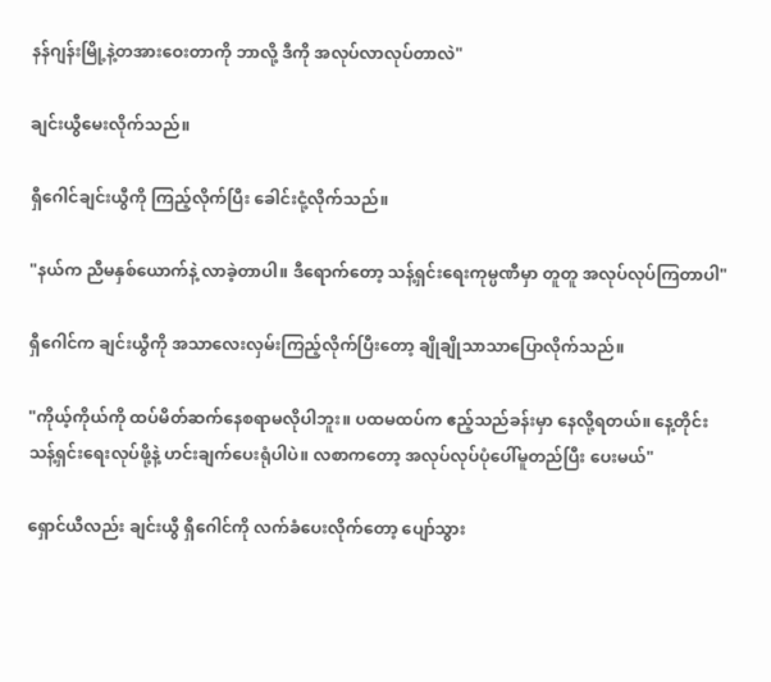နန်ဂျန်းမြို့နဲ့တအားဝေးတာကို ဘာလို့ ဒီကို အလုပ်လာလုပ်တာလဲ"

ချင်းယွီမေးလိုက်သည်။

ရှီဂေါင်ချင်းယွီကို ကြည့်လိုက်ပြီး ခေါင်းငုံ့လိုက်သည်။

"နယ်က ညီမနှစ်‌‌ယောက်နဲ့ လာခဲ့တာပါ။ ဒီရောက်တော့ သန့်ရှင်းရေးကုမ္ပဏီမှာ တူတူ အလုပ်လုပ်ကြတာပါ"

ရှီဂေါင်က ချင်းယွီကို အသာလေးလှမ်းကြည့်လိုက်ပြီးတော့ ချိုချိုသာသာပြောလိုက်သည်။

"ကိုယ့်ကိုယ်ကို ထပ်မိတ်ဆက်နေစရာမလိုပါဘူး။ ပထမထပ်က ဧည့်သည်ခန်းမှာ နေလို့ရတယ်။ နေ့တိုင်းသန့်ရှင်းရေးလုပ်ဖို့နဲ့ ဟင်းချက်ပေးရုံပါပဲ။ လစာကတော့ အလုပ်လုပ်ပုံပေါ်မူတည်ပြီး ပေးမယ်"

ရှောင်ယီလည်း ချင်းယွီ ရှီဂေါင်ကို လက်ခံပေးလိုက်တော့ ပျော်သွား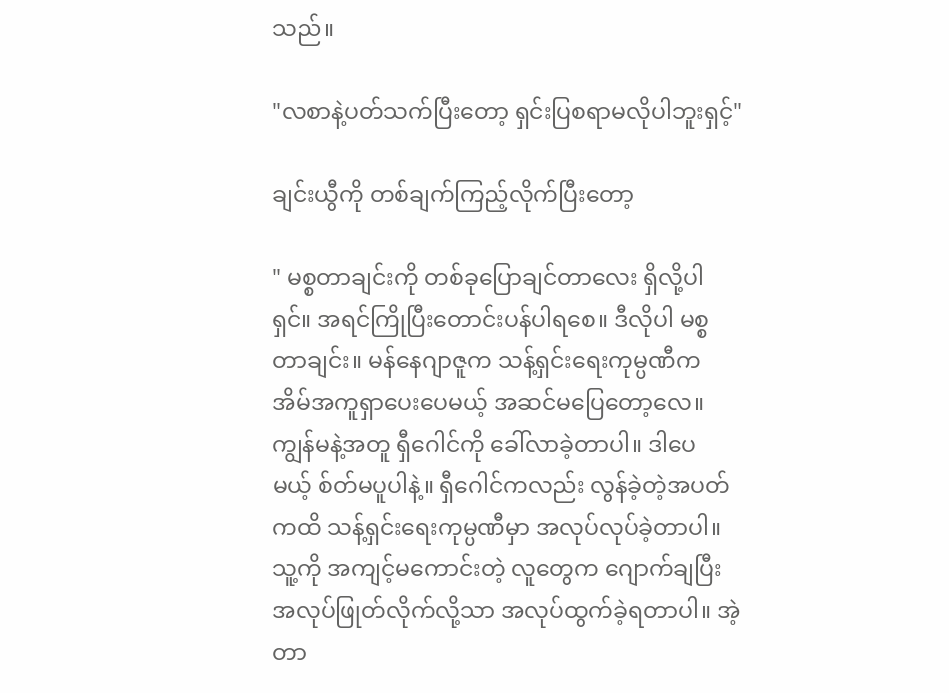သည်။

"လစာနဲ့ပတ်သက်ပြီးတော့ ရှင်းပြစရာမလိုပါဘူးရှင့်"

ချင်းယွီကို တစ်ချက်ကြည့်လိုက်ပြီးတော့

" မစ္စတာချင်းကို တစ်ခုပြောချင်တာလေး ရှိလို့ပါရှင်။ အရင်ကြိုပြီးတောင်းပန်ပါရစေ။ ဒီလိုပါ မစ္စတာချင်း။ မန်နေဂျာဇူက သန့်ရှင်းရေးကုမ္ပဏီက အိမ်အကူရှာပေးပေမယ့် အဆင်မပြေတော့လေ။ ကျွန်မနဲ့အတူ ‌ရှီဂေါင်ကို ခေါ်လာခဲ့တာပါ။ ဒါပေမယ့် စ်တ်မပူပါနဲ့။ ရှီဂေါင်ကလည်း လွန်ခဲ့တဲ့အပတ်ကထိ သန့်ရှင်းရေးကုမ္ပဏီမှာ အလုပ်လုပ်ခဲ့တာပါ။ သူ့ကို အကျင့်မကောင်းတဲ့ လူတွေက ဂျောက်ချပြီး အလုပ်ဖြုတ်လိုက်လို့သာ အလုပ်ထွက်ခဲ့ရတာပါ။ အဲ့တာ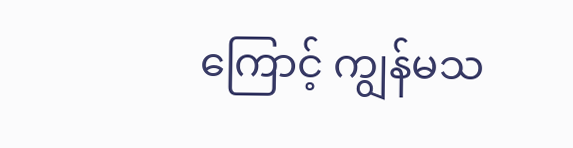ကြောင့် ကျွန်မသ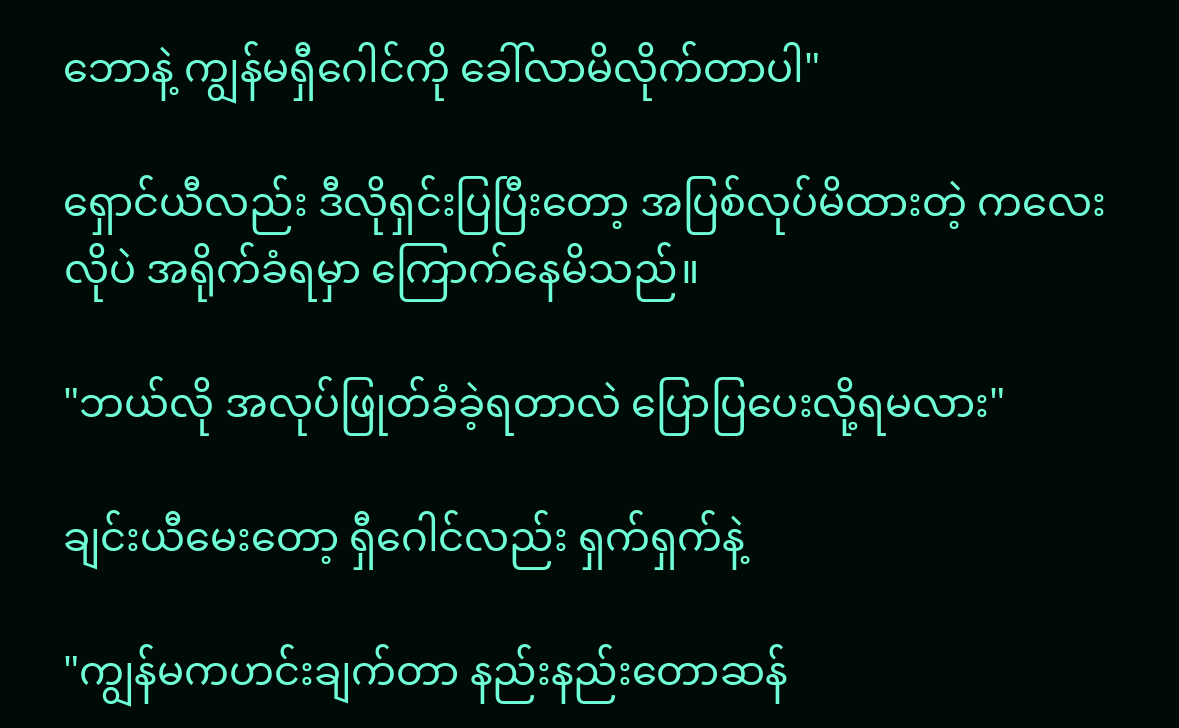ဘောနဲ့ ကျွန်မရှီဂေါင်ကို ခေါ်လာမိလိုက်တာပါ"

ရှောင်ယီလည်း ဒီလိုရှင်းပြပြီးတော့ အပြစ်လုပ်မိထားတဲ့ ကလေးလိုပဲ အရိုက်ခံရမှာ ကြောက်နေမိသည်။

"ဘယ်လို အလုပ်ဖြုတ်ခံခဲ့ရတာလဲ ပြောပြပေးလို့ရမလား"

ချင်းယီမေးတော့ ရှီဂေါင်လည်း ရှက်ရှက်နဲ့

"ကျွန်မကဟင်းချက်တာ နည်းနည်းတောဆန်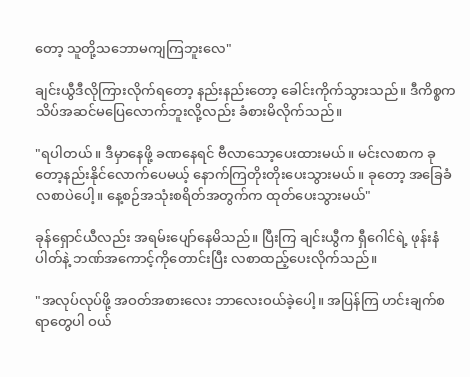တော့ သူတို့သဘောမကျကြဘူးလေ"

ချင်းယွီဒီလိုကြားလိုက်ရတော့ နည်းနည်းတော့ ခေါင်းကိုက်သွားသည်။ ဒီကိစ္စက သိပ်အဆင်မပြေလောက်ဘူးလို့လည်း ခံစားမိလိုက်သည်။

"ရပါတယ်။ ဒီ‌မှာနေဖို့ ခဏနေရင် ဗီလာသော့ပေးထားမယ်။ မင်းလစာက ခုတော့နည်းနိုင်လောက်ပေမယ့် နောက်ကြတိုးတိုးပေးသွားမယ်။ ခုတော့ အခြေခံလစာပဲပေါ့။ နေ့စဉ်အသုံးစရိတ်အတွက်က ထုတ်ပေးသွားမယ်"

ခုန်ရှောင်ယီလည်း အရမ်းပျော်နေမိသည်။ ပြီးကြ ချင်းယွီက ရှီဂေါင်ရဲ့ ဖုန်းနံပါတ်နဲ့ ဘဏ်အကောင့်ကိုတောင်းပြီး လစာထည့်ပေးလိုက်သည်။

"အလုပ်လုပ်ဖို့ အဝတ်အစားလေး ဘာလေးဝယ်ခဲ့ပေါ့။ အပြန်ကြ ဟင်းချက်စရာတွေပါ ဝယ်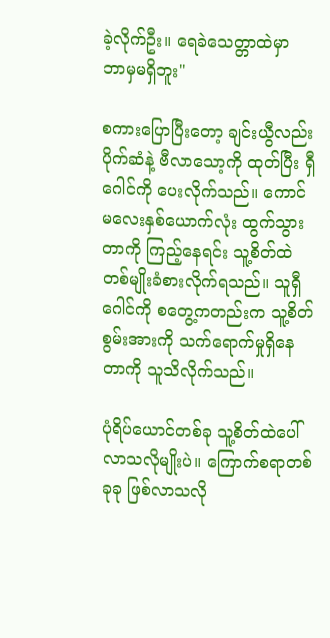ခဲ့လိုက်ဦး။ ရေခဲသေတ္တာထဲမှာ ဘာမှမရှိဘူး"

စကားပြောပြီးတော့ ချင်းယွီလည်း ပိုက်ဆံနဲ့ ဗီလာသော့ကို ထုတ်ပြီး ရှီဂေါင်ကို ပေးလိုက်သည်။ ကောင်မလေးနှစ်ယောက်လုံး ထွက်သွားတာကို ကြည့်နေရင်း သူ့စိတ်ထဲ တစ်မျိုးခံစားလိုက်ရသည်။ သူရှီဂေါင်ကို စတွေ့ကတည်းက သူ့စိတ်စွမ်းအားကို သက်ရောက်မှုရှိနေတာကို သူသိလိုက်သည်။

ပုံရိပ်ယောင်တစ်ခု သူ့စိတ်ထဲပေါ်လာသလိုမျိုးပဲ။ ကြောက်စရာတစ်ခုခု ဖြစ်လာသလို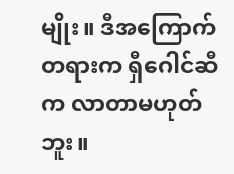မျိုး။ ဒီအကြောက်တရားက ရှီဂေါင်ဆီက လာတာမဟုတ်ဘူး။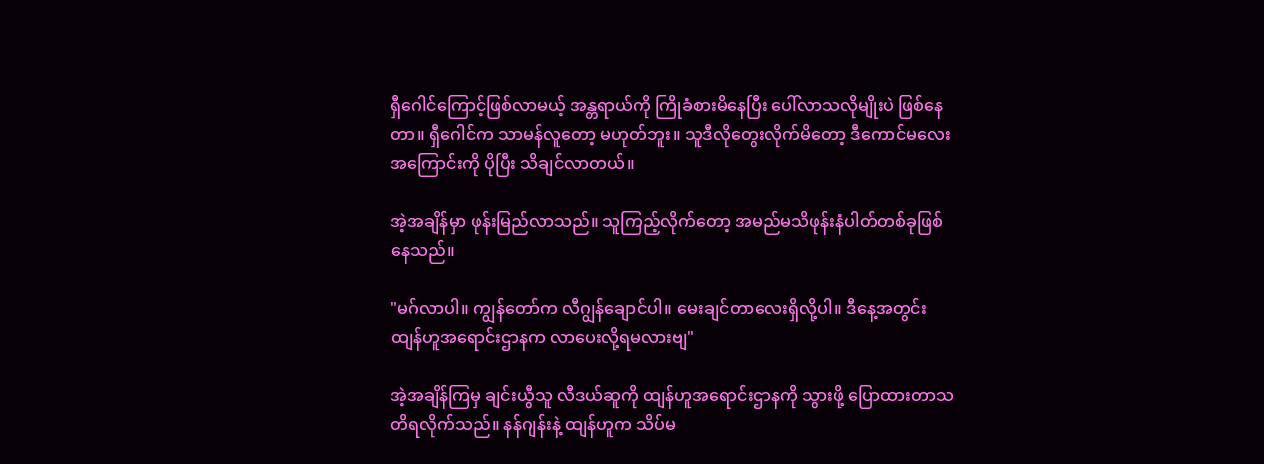ရှီဂေါင်ကြောင့်ဖြစ်လာမယ့် အန္တရာယ်ကို ကြိုခံစားမိနေပြီး ပေါ်လာသလိုမျိုးပဲ ဖြစ်နေတာ။ ရှီဂေါင်က သာမန်လူတော့ မဟုတ်ဘူး။ သူဒီလိုတွေးလိုက်မိတော့ ဒီကောင်မလေးအကြောင်းကို ပိုပြီး သိချင်လာတယ်။

အဲ့အချိန်မှာ ဖုန်းမြည်လာသည်။ သူကြည့်လိုက်တော့ အမည်မသိဖုန်းနံပါတ်တစ်ခုဖြစ်နေသည်။

"မဂ်လာပါ။ ကျွန်တော်က လီဂျွန်ချောင်ပါ။ မေးချင်တာလေးရှိလို့ပါ။ ဒီနေ့အတွင်း ထျန်ဟူအရောင်းဌာနက လာပေးလို့ရမလားဗျ"

အဲ့အချိန်ကြမှ ချင်းယွီသူ လီဒယ်ဆူကို ထျန်ဟူအရောင်းဌာနကို သွားဖို့ ပြောထားတာသတိရလိုက်သည်။ နန်ဂျန်းနဲ့ ထျန်ဟူက သိပ်မ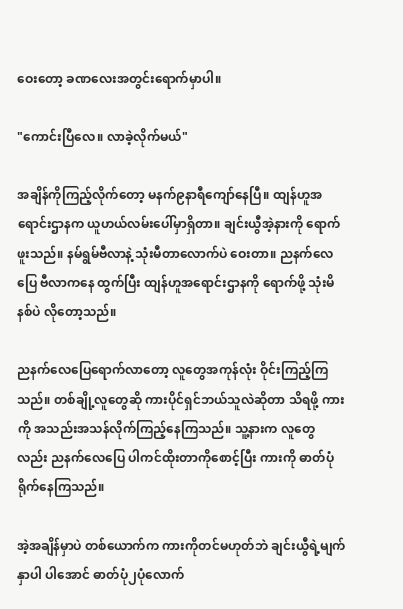ဝေးတော့ ခဏလေးအတွင်းရောက်မှာပါ။

"ကောင်းပြီလေ။ လာခဲ့လိုက်မယ်"

အချိန်ကိုကြည့်လိုက်တော့ မနက်၉နာရီကျော်နေပြီ။ ထျန်ဟူအရောင်းဌာနက ယူဟယ်လမ်းပေါ်မှာရှိတာ။ ချင်းယွီအဲ့နားကို ရောက်ဖူးသည်။ နမ်ရွမ်ဗီလာနဲ့ သုံးမီတာလောက်ပဲ ဝေးတာ။ ညနက်လေပြေ ဗီလာကနေ ထွက်ပြီး ထျန်ဟူအရောင်းဌာနကို ရောက်ဖို့ သုံးမိနစ်ပဲ လိုတော့သည်။

ညနက်လေပြေရောက်လာတော့ လူတွေအကုန်လုံး ဝိုင်းကြည့်ကြသည်။ တစ်ချို့လူတွေဆို ကားပိုင်ရှင်ဘယ်သူလဲဆိုတာ သိရဖို့ ကားကို အသည်းအသန်လိုက်ကြည့်နေကြသည်။ သူ့နားက လူတွေလည်း ညနက်လေပြေ ပါကင်ထိုးတာကိုစောင့်ပြီး ကားကို ဓာတ်ပုံရိုက်နေကြသည်။

အဲ့အချိန်မှာပဲ တစ်ယောက်က ကားကိုတင်မဟုတ်ဘဲ ချင်းယွီရဲ့မျက်နှာပါ ပါအောင် ဓာတ်ပုံ၂ပုံလောက်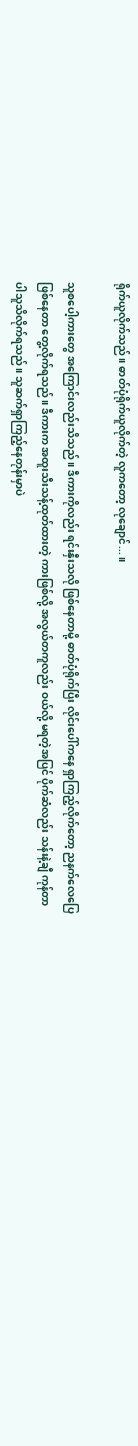ရိုက်ယူလိုက်သည်။ ဓာတ်ပုံရိုက်ယူလိုက်တဲ့ လူကတော့ လုချောင်...။

သူစပေါ့ကားတွေ အကြောင်းလည်းသိသည်။ ဒီကားကိုလည်း ရင်းနှီးသလို ဖြစ်နေတာမို့ ဓာတ်ပုံရိုက်ပြီး လိုင်းပေါ်ကနေ ရှာကြည့်လိုက်တော့ ညနက်လေပြေဖြစ်နေတာ တွေ့လိုက်ရသည်။ ဒီကားက အထူးသီးသန့်ထုတ်ထားတဲ့ ကားဖြစ်လို့ အလွယ်တကူလည်း ဝယ်လို့ မရတဲ့အပြင် ပိုက်ဆံလည်း သန်းနဲ့ချီ ကုန်တာပါသူသိလိုက်ရသည်။ သူဆက်ရှာကြည့်နေတုန်းမှာပဲ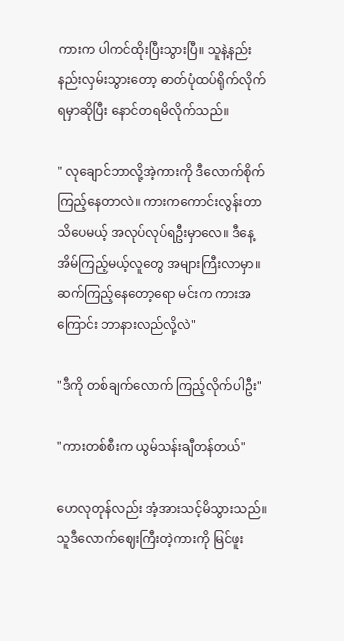ကားက ပါကင်ထိုးပြီးသွားပြီ။ သူနဲ့နည်းနည်းလှမ်းသွားတော့ ဓာတ်ပုံထပ်ရိုက်လိုက်ရမှာဆိုပြီး နောင်တရမိလိုက်သည်။

" လုချောင်ဘာလို့အဲ့ကားကို ဒီလောက်စိုက်ကြည့်နေတာလဲ။ ကားကကောင်းလွန်းတာသိပေမယ့် အလုပ်လုပ်ရဦးမှာလေ။ ဒီနေ့အိမ်ကြည့်မယ့်လူတွေ အများကြီးလာမှာ။ ဆက်ကြည့်နေတော့ရော မင်းက ကားအကြောင်း ဘာနားလည်လို့လဲ"

"ဒီကို တစ်ချက်လောက် ကြည့်လိုက်ပါဦး"

"ကားတစ်စီးက ယွမ်သန်းချီတန်တယ်"

ဟေလုတုန်လည်း အံ့အားသင့်မိသွားသည်။ သူဒီလောက်ဈေးကြီးတဲ့ကားကို မြင်ဖူး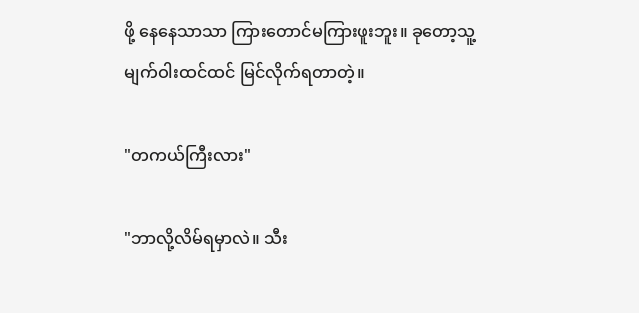ဖို့ နေနေသာသာ ကြားတောင်မကြားဖူးဘူး။ ခုတော့သူ့မျက်ဝါးထင်ထင် မြင်လိုက်ရတာတဲ့။

"တကယ်ကြီးလား"

"ဘာလို့လိမ်ရမှာလဲ။ သီး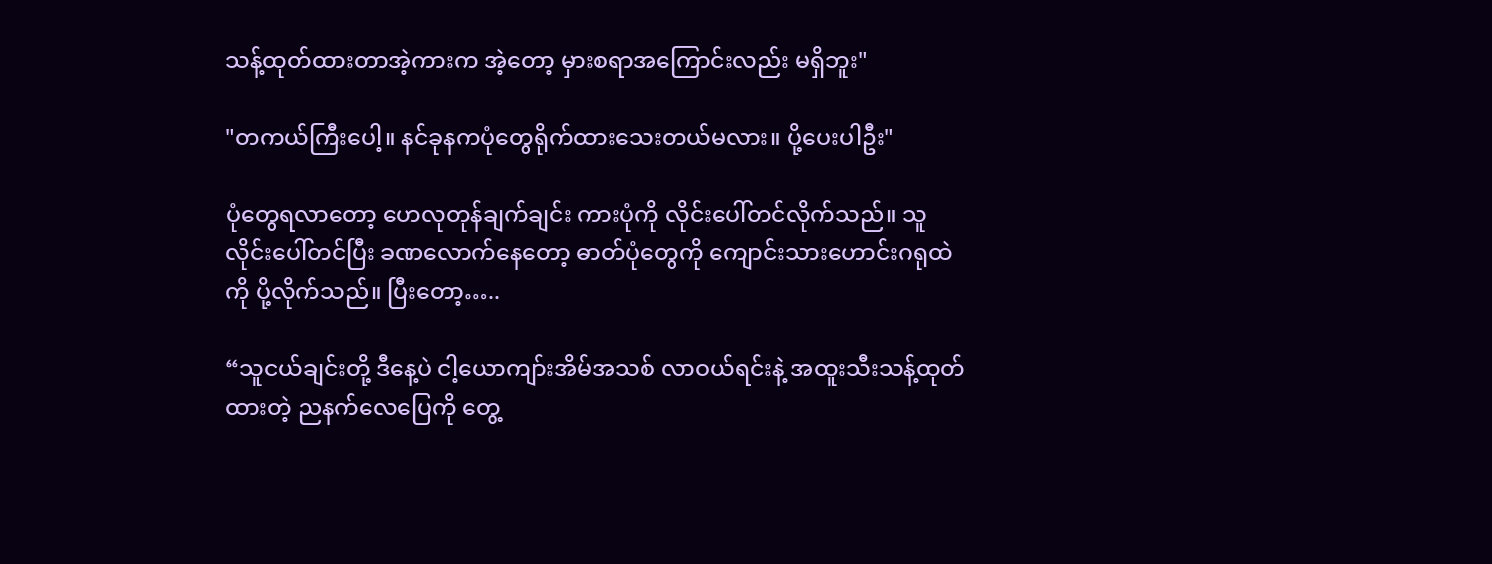သန့်ထုတ်ထားတာအဲ့ကားက အဲ့တော့ မှားစရာအကြောင်းလည်း မရှိဘူး"

"တကယ်ကြီးပေါ့။ နင်ခုနကပုံတွေရိုက်ထားသေးတယ်မလား။ ပို့ပေးပါဦး"

ပုံတွေရလာတော့ ဟေလုတုန်ချက်ချင်း ကားပုံကို လိုင်းပေါ်တင်လိုက်သည်။ သူလိုင်းပေါ်တင်ပြီး ခဏလောက်‌နေတော့ ဓာတ်ပုံတွေကို ကျောင်းသားဟောင်းဂရုထဲကို ပို့လိုက်သည်။ ပြီးတော့…..

“သူငယ်ချင်းတို့ ဒီနေ့ပဲ ငါ့ယောကျာ်းအိမ်အသစ် လာဝယ်ရင်းနဲ့ အထူးသီးသန့်ထုတ်ထားတဲ့ ညနက်လေပြေကို တွေ့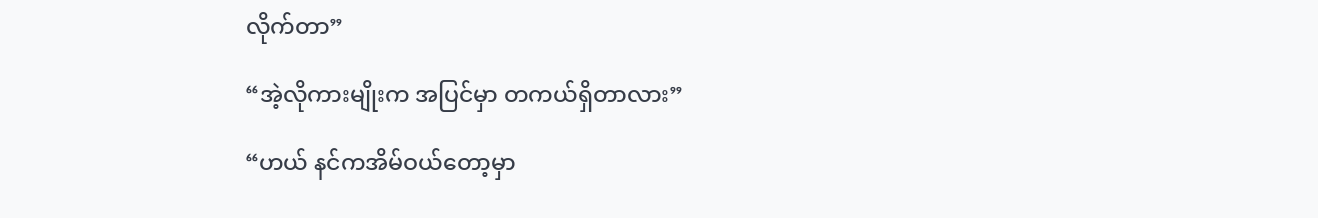လိုက်တာ”

“အဲ့လိုကားမျိုးက အပြင်မှာ တကယ်ရှိတာလား”

“ဟယ် နင်ကအိမ်ဝယ်တော့မှာ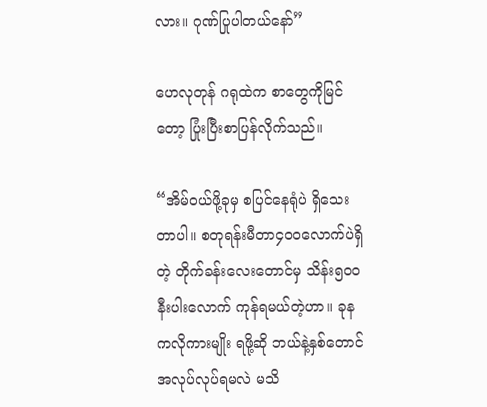လား။ ဂုဏ်ပြုပါတယ်နော်”

ဟေလုတုန် ဂရုထဲက စာတွေကိုမြင်တော့ ပြုံးပြီးစာပြန်လိုက်သည်။

“အိမ်ဝယ်ဖို့ခုမှ စပြင်နေရုံပဲ ရှိသေးတာပါ။ စတုရန်းမီတာ၄၀၀လောက်ပဲရှိတဲ့ တိုက်ခန်းလေးတောင်မှ သိန်း၅၀၀နီးပါးလောက် ကုန်ရမယ်တဲ့ဟာ။ ခုနကလိုကားမျိုး ရဖို့ဆို ဘယ်နဲ့နှစ်တောင် အလုပ်လုပ်ရမလဲ မသိ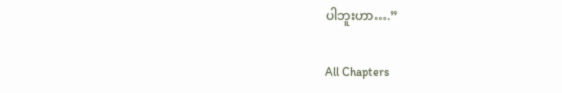ပါဘူးဟာ….”

All Chapters